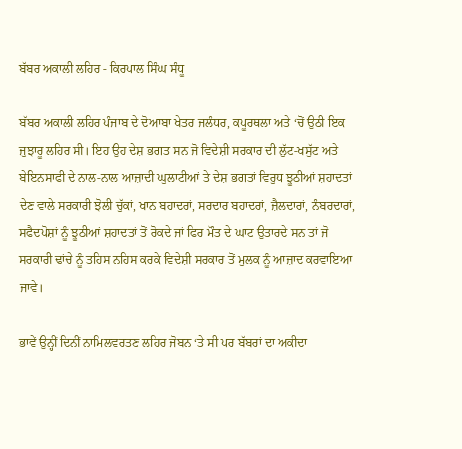ਬੱਬਰ ਅਕਾਲੀ ਲਹਿਰ - ਕਿਰਪਾਲ ਸਿੰਘ ਸੰਧੂ

ਬੱਬਰ ਅਕਾਲੀ ਲਹਿਰ ਪੰਜਾਬ ਦੇ ਦੋਆਬਾ ਖੇਤਰ ਜਲੰਧਰ, ਕਪੂਰਥਲਾ ਅਤੇ ‘ਚੋਂ ਉਠੀ ਇਕ ਜੁਝਾਰੂ ਲਹਿਰ ਸੀ। ਇਹ ਉਹ ਦੇਸ਼ ਭਗਤ ਸਨ ਜੋ ਵਿਦੇਸ਼ੀ ਸਰਕਾਰ ਦੀ ਲੁੱਟ-ਖਸੁੱਟ ਅਤੇ ਬੇਇਨਸਾਫੀ ਦੇ ਨਾਲ-ਨਾਲ ਆਜ਼ਾਦੀ ਘੁਲਾਟੀਆਂ ਤੇ ਦੇਸ਼ ਭਗਤਾਂ ਵਿਰੁਧ ਝੂਠੀਆਂ ਸ਼ਹਾਦਤਾਂ ਦੇਣ ਵਾਲੇ ਸਰਕਾਰੀ ਝੋਲੀ ਚੁੱਕਾਂ, ਖਾਨ ਬਹਾਦਰਾਂ, ਸਰਦਾਰ ਬਹਾਦਰਾਂ, ਜ਼ੈਲਦਾਰਾਂ, ਨੰਬਰਦਾਰਾਂ, ਸਫੈਦਪੋਸ਼ਾਂ ਨੂੰ ਝੂਠੀਆਂ ਸ਼ਹਾਦਤਾਂ ਤੋਂ ਰੋਕਦੇ ਜਾਂ ਫਿਰ ਮੌਤ ਦੇ ਘਾਟ ਉਤਾਰਦੇ ਸਨ ਤਾਂ ਜੋ ਸਰਕਾਰੀ ਢਾਂਚੇ ਨੂੰ ਤਹਿਸ ਨਹਿਸ ਕਰਕੇ ਵਿਦੇਸ਼ੀ ਸਰਕਾਰ ਤੋਂ ਮੁਲਕ ਨੂੰ ਆਜ਼ਾਦ ਕਰਵਾਇਆ ਜਾਵੇ।

ਭਾਵੇਂ ਉਨ੍ਹੀਂ ਦਿਨੀਂ ਨਾਮਿਲਵਰਤਣ ਲਹਿਰ ਜੋਬਨ ‘ਤੇ ਸੀ ਪਰ ਬੱਬਰਾਂ ਦਾ ਅਕੀਦਾ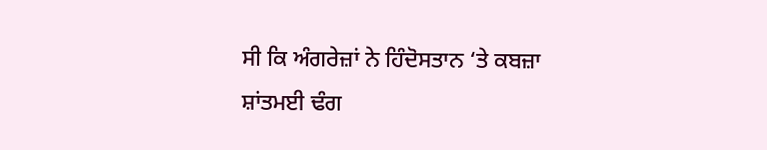ਸੀ ਕਿ ਅੰਗਰੇਜ਼ਾਂ ਨੇ ਹਿੰਦੋਸਤਾਨ ‘ਤੇ ਕਬਜ਼ਾ ਸ਼ਾਂਤਮਈ ਢੰਗ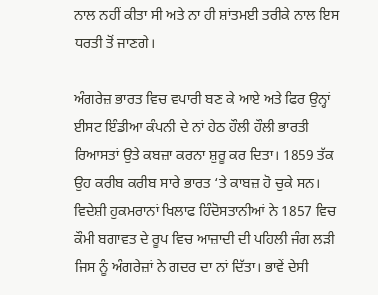ਨਾਲ ਨਹੀਂ ਕੀਤਾ ਸੀ ਅਤੇ ਨਾ ਹੀ ਸ਼ਾਂਤਮਈ ਤਰੀਕੇ ਨਾਲ ਇਸ ਧਰਤੀ ਤੋਂ ਜਾਣਗੇ।

ਅੰਗਰੇਜ਼ ਭਾਰਤ ਵਿਚ ਵਪਾਰੀ ਬਣ ਕੇ ਆਏ ਅਤੇ ਫਿਰ ਉਨ੍ਹਾਂ ਈਸਟ ਇੰਡੀਆ ਕੰਪਨੀ ਦੇ ਨਾਂ ਹੇਠ ਹੌਲੀ ਹੌਲੀ ਭਾਰਤੀ ਰਿਆਸਤਾਂ ਉਤੇ ਕਬਜ਼ਾ ਕਰਨਾ ਸ਼ੁਰੂ ਕਰ ਦਿਤਾ। 1859 ਤੱਕ ਉਹ ਕਰੀਬ ਕਰੀਬ ਸਾਰੇ ਭਾਰਤ ‘ਤੇ ਕਾਬਜ਼ ਹੋ ਚੁਕੇ ਸਨ। ਵਿਦੇਸ਼ੀ ਹੁਕਮਰਾਨਾਂ ਖਿਲਾਫ ਹਿੰਦੋਸਤਾਨੀਆਂ ਨੇ 1857 ਵਿਚ ਕੌਮੀ ਬਗਾਵਤ ਦੇ ਰੂਪ ਵਿਚ ਆਜ਼ਾਦੀ ਦੀ ਪਹਿਲੀ ਜੰਗ ਲੜੀ ਜਿਸ ਨੂੰ ਅੰਗਰੇਜ਼ਾਂ ਨੇ ਗਦਰ ਦਾ ਨਾਂ ਦਿੱਤਾ। ਭਾਵੇਂ ਦੇਸੀ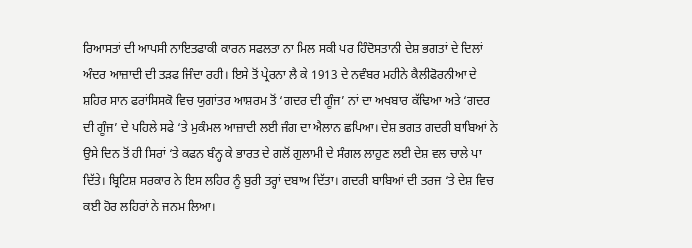ਰਿਆਸਤਾਂ ਦੀ ਆਪਸੀ ਨਾਇਤਫਾਕੀ ਕਾਰਨ ਸਫਲਤਾ ਨਾ ਮਿਲ ਸਕੀ ਪਰ ਹਿੰਦੋਸਤਾਨੀ ਦੇਸ਼ ਭਗਤਾਂ ਦੇ ਦਿਲਾਂ ਅੰਦਰ ਆਜ਼ਾਦੀ ਦੀ ਤੜਫ ਜਿੰਦਾ ਰਹੀ। ਇਸੇ ਤੋਂ ਪ੍ਰੇਰਨਾ ਲੈ ਕੇ 1913 ਦੇ ਨਵੰਬਰ ਮਹੀਨੇ ਕੈਲੀਫੋਰਨੀਆ ਦੇ ਸ਼ਹਿਰ ਸਾਨ ਫਰਾਂਸਿਸਕੋ ਵਿਚ ਯੁਗਾਂਤਰ ਆਸ਼ਰਮ ਤੋਂ ‘ਗਦਰ ਦੀ ਗੂੰਜ’ ਨਾਂ ਦਾ ਅਖਬਾਰ ਕੱਢਿਆ ਅਤੇ ‘ਗਦਰ ਦੀ ਗੂੰਜ’ ਦੇ ਪਹਿਲੇ ਸਫੇ ‘ਤੇ ਮੁਕੰਮਲ ਆਜ਼ਾਦੀ ਲਈ ਜੰਗ ਦਾ ਐਲਾਨ ਛਪਿਆ। ਦੇਸ਼ ਭਗਤ ਗਦਰੀ ਬਾਬਿਆਂ ਨੇ ਉਸੇ ਦਿਨ ਤੋਂ ਹੀ ਸਿਰਾਂ ‘ਤੇ ਕਫਨ ਬੰਨ੍ਹ ਕੇ ਭਾਰਤ ਦੇ ਗਲੋਂ ਗੁਲਾਮੀ ਦੇ ਸੰਗਲ ਲਾਹੁਣ ਲਈ ਦੇਸ਼ ਵਲ ਚਾਲੇ ਪਾ ਦਿੱਤੇ। ਬ੍ਰਿਟਿਸ਼ ਸਰਕਾਰ ਨੇ ਇਸ ਲਹਿਰ ਨੂੰ ਬੁਰੀ ਤਰ੍ਹਾਂ ਦਬਾਅ ਦਿੱਤਾ। ਗਦਰੀ ਬਾਬਿਆਂ ਦੀ ਤਰਜ ‘ਤੇ ਦੇਸ਼ ਵਿਚ ਕਈ ਹੋਰ ਲਹਿਰਾਂ ਨੇ ਜਨਮ ਲਿਆ।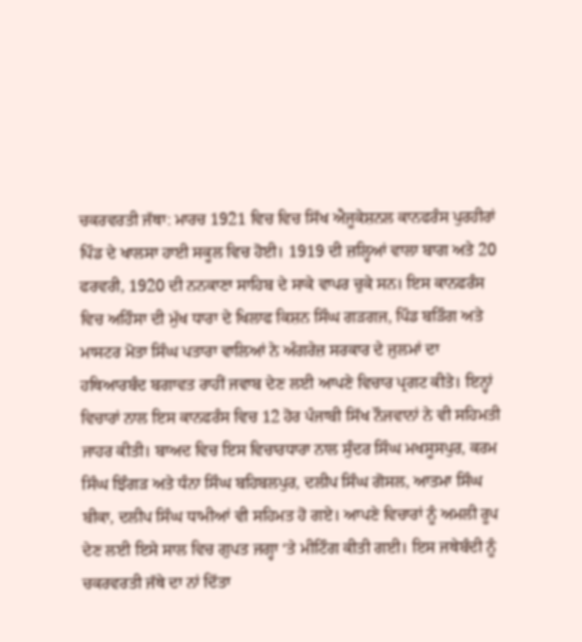ਚਕਰਵਰਤੀ ਜੱਥਾ: ਮਾਰਚ 1921 ਵਿਚ ਵਿਚ ਸਿੱਖ ਐਜੂਕੇਸ਼ਨਲ ਕਾਨਫਰੰਸ ਪੁਰਹੀਰਾਂ ਪਿੰਡ ਦੇ ਖਾਲਸਾ ਹਾਈ ਸਕੂਲ ਵਿਚ ਹੋਈ। 1919 ਦੀ ਜ਼ਲ੍ਹਿਆਂ ਵਾਲਾ ਬਾਗ ਅਤੇ 20 ਫਰਵਰੀ, 1920 ਦੀ ਨਨਕਾਣਾ ਸਾਹਿਬ ਦੇ ਸਾਕੇ ਵਾਪਰ ਚੁਕੇ ਸਨ। ਇਸ ਕਾਨਫਰੰਸ ਵਿਚ ਅਹਿੰਸਾ ਦੀ ਮੁੱਖ ਧਾਰਾ ਦੇ ਖਿਲਾਫ ਕਿਸ਼ਨ ਸਿੰਘ ਗੜਗਜ, ਪਿੰਡ ਬੜਿੰਗ ਅਤੇ ਮਾਸਟਰ ਮੋਤਾ ਸਿੰਘ ਪਤਾਰਾ ਵਾਲਿਆਂ ਨੇ ਅੰਗਰੇਜ਼ ਸਰਕਾਰ ਦੇ ਜੁਲਮਾਂ ਦਾ ਹਥਿਆਰਬੰਦ ਬਗਾਵਤ ਰਾਹੀਂ ਜਵਾਬ ਦੇਣ ਲਈ ਆਪਣੇ ਵਿਚਾਰ ਪ੍ਰਗਟ ਕੀਤੇ। ਇਨ੍ਹਾਂ ਵਿਚਾਰਾਂ ਨਾਲ ਇਸ ਕਾਨਫਰੰਸ ਵਿਚ 12 ਹੋਰ ਪੰਜਾਬੀ ਸਿੱਖ ਨੌਜਵਾਨਾਂ ਨੇ ਵੀ ਸਹਿਮਤੀ ਜਾਹਰ ਕੀਤੀ। ਬਾਅਦ ਵਿਚ ਇਸ ਵਿਚਾਰਧਾਰਾ ਨਾਲ ਸੁੰਦਰ ਸਿੰਘ ਮਖਸੂਸਪੁਰ, ਕਰਮ ਸਿੰਘ ਝਿੰਗੜ ਅਤੇ ਧੰਨਾ ਸਿੰਘ ਬਹਿਬਲਪੁਰ, ਦਲੀਪ ਸਿੰਘ ਗੋਸਲ, ਆਤਮਾ ਸਿੰਘ ਬੀਕਾ, ਦਲੀਪ ਸਿੰਘ ਧਾਮੀਆਂ ਵੀ ਸਹਿਮਤ ਹੋ ਗਏ। ਆਪਣੇ ਵਿਚਾਰਾਂ ਨੂੰ ਅਮਲੀ ਰੂਪ ਦੇਣ ਲਈ ਇਸੇ ਸਾਲ ਵਿਚ ਗੁਪਤ ਜਗ੍ਹਾ ‘ਤੇ ਮੀਟਿੰਗ ਕੀਤੀ ਗਈ। ਇਸ ਜਥੇਬੰਦੀ ਨੂੰ ਚਕਰਵਰਤੀ ਜੱਥੇ ਦਾ ਨਾਂ ਦਿੱਤਾ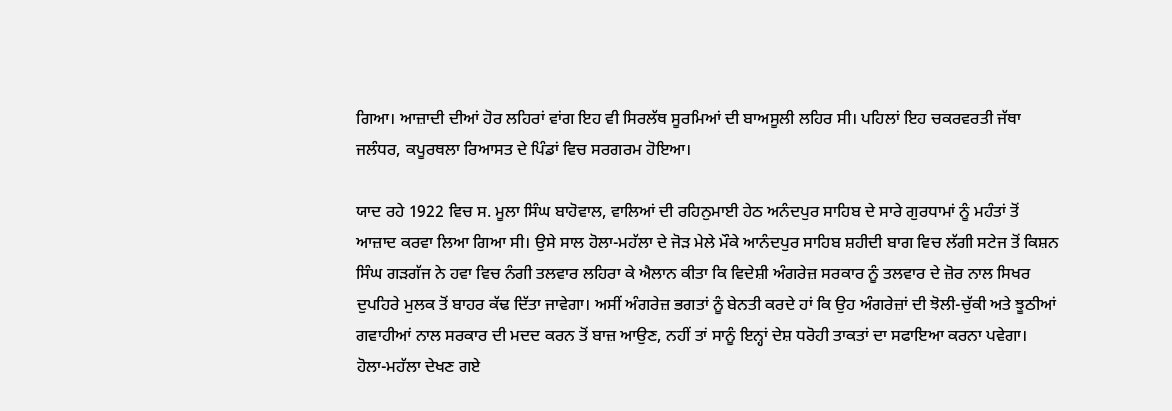ਗਿਆ। ਆਜ਼ਾਦੀ ਦੀਆਂ ਹੋਰ ਲਹਿਰਾਂ ਵਾਂਗ ਇਹ ਵੀ ਸਿਰਲੱਥ ਸੂਰਮਿਆਂ ਦੀ ਬਾਅਸੂਲੀ ਲਹਿਰ ਸੀ। ਪਹਿਲਾਂ ਇਹ ਚਕਰਵਰਤੀ ਜੱਥਾ ਜਲੰਧਰ, ਕਪੂਰਥਲਾ ਰਿਆਸਤ ਦੇ ਪਿੰਡਾਂ ਵਿਚ ਸਰਗਰਮ ਹੋਇਆ।

ਯਾਦ ਰਹੇ 1922 ਵਿਚ ਸ. ਮੂਲਾ ਸਿੰਘ ਬਾਹੋਵਾਲ, ਵਾਲਿਆਂ ਦੀ ਰਹਿਨੁਮਾਈ ਹੇਠ ਅਨੰਦਪੁਰ ਸਾਹਿਬ ਦੇ ਸਾਰੇ ਗੁਰਧਾਮਾਂ ਨੂੰ ਮਹੰਤਾਂ ਤੋਂ ਆਜ਼ਾਦ ਕਰਵਾ ਲਿਆ ਗਿਆ ਸੀ। ਉਸੇ ਸਾਲ ਹੋਲਾ-ਮਹੱਲਾ ਦੇ ਜੋੜ ਮੇਲੇ ਮੌਕੇ ਆਨੰਦਪੁਰ ਸਾਹਿਬ ਸ਼ਹੀਦੀ ਬਾਗ ਵਿਚ ਲੱਗੀ ਸਟੇਜ ਤੋਂ ਕਿਸ਼ਨ ਸਿੰਘ ਗੜਗੱਜ ਨੇ ਹਵਾ ਵਿਚ ਨੰਗੀ ਤਲਵਾਰ ਲਹਿਰਾ ਕੇ ਐਲਾਨ ਕੀਤਾ ਕਿ ਵਿਦੇਸ਼ੀ ਅੰਗਰੇਜ਼ ਸਰਕਾਰ ਨੂੰ ਤਲਵਾਰ ਦੇ ਜ਼ੋਰ ਨਾਲ ਸਿਖਰ ਦੁਪਹਿਰੇ ਮੁਲਕ ਤੋਂ ਬਾਹਰ ਕੱਢ ਦਿੱਤਾ ਜਾਵੇਗਾ। ਅਸੀਂ ਅੰਗਰੇਜ਼ ਭਗਤਾਂ ਨੂੰ ਬੇਨਤੀ ਕਰਦੇ ਹਾਂ ਕਿ ਉਹ ਅੰਗਰੇਜ਼ਾਂ ਦੀ ਝੋਲੀ-ਚੁੱਕੀ ਅਤੇ ਝੂਠੀਆਂ ਗਵਾਹੀਆਂ ਨਾਲ ਸਰਕਾਰ ਦੀ ਮਦਦ ਕਰਨ ਤੋਂ ਬਾਜ਼ ਆਉਣ, ਨਹੀਂ ਤਾਂ ਸਾਨੂੰ ਇਨ੍ਹਾਂ ਦੇਸ਼ ਧਰੋਹੀ ਤਾਕਤਾਂ ਦਾ ਸਫਾਇਆ ਕਰਨਾ ਪਵੇਗਾ। ਹੋਲਾ-ਮਹੱਲਾ ਦੇਖਣ ਗਏ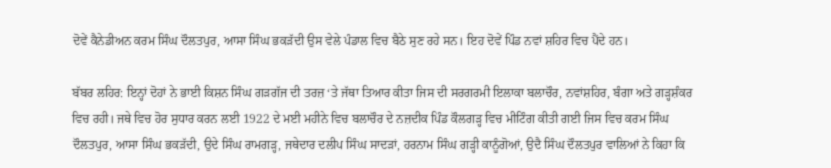ਦੋਵੇਂ ਕੈਨੇਡੀਅਨ ਕਰਮ ਸਿੰਘ ਦੌਲਤਪੁਰ, ਆਸਾ ਸਿੰਘ ਭਕੜੱਦੀ ਉਸ ਵੇਲੇ ਪੰਡਾਲ ਵਿਚ ਬੈਠੇ ਸੁਣ ਰਹੇ ਸਨ। ਇਹ ਦੋਵੇਂ ਪਿੰਡ ਨਵਾਂ ਸ਼ਹਿਰ ਵਿਚ ਪੈਂਦੇ ਹਨ।

ਬੱਬਰ ਲਹਿਰ: ਇਨ੍ਹਾਂ ਦੋਹਾਂ ਨੇ ਭਾਈ ਕਿਸ਼ਨ ਸਿੰਘ ਗੜਗੱਜ ਦੀ ਤਰਜ਼ ‘ਤੇ ਜੱਥਾ ਤਿਆਰ ਕੀਤਾ ਜਿਸ ਦੀ ਸਰਗਰਮੀ ਇਲਾਕਾ ਬਲਾਚੌਰ, ਨਵਾਂਸ਼ਹਿਰ, ਬੰਗਾ ਅਤੇ ਗੜ੍ਹਸ਼ੰਕਰ ਵਿਚ ਰਹੀ। ਜਥੇ ਵਿਚ ਹੋਰ ਸੁਧਾਰ ਕਰਨ ਲਈ 1922 ਦੇ ਮਈ ਮਹੀਨੇ ਵਿਚ ਬਲਾਚੌਰ ਦੇ ਨਜ਼ਦੀਕ ਪਿੰਡ ਕੌਲਗੜ੍ਹ ਵਿਚ ਮੀਟਿੰਗ ਕੀਤੀ ਗਈ ਜਿਸ ਵਿਚ ਕਰਮ ਸਿੰਘ ਦੌਲਤਪੁਰ, ਆਸਾ ਸਿੰਘ ਭਕੜੱਦੀ, ਉਦੇ ਸਿੰਘ ਰਾਮਗੜ੍ਹ, ਜਥੇਦਾਰ ਦਲੀਪ ਸਿੰਘ ਸਾਦੜਾਂ, ਹਰਨਾਮ ਸਿੰਘ ਗੜ੍ਹੀ ਕਾਨੂੰਗੋਆਂ, ਉਦੈ ਸਿੰਘ ਦੌਲਤਪੁਰ ਵਾਲਿਆਂ ਨੇ ਕਿਹਾ ਕਿ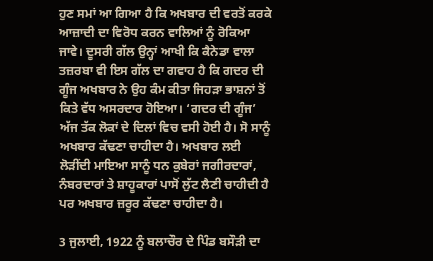ਹੁਣ ਸਮਾਂ ਆ ਗਿਆ ਹੈ ਕਿ ਅਖਬਾਰ ਦੀ ਵਰਤੋਂ ਕਰਕੇ ਆਜ਼ਾਦੀ ਦਾ ਵਿਰੋਧ ਕਰਨ ਵਾਲਿਆਂ ਨੂੰ ਰੋਕਿਆ ਜਾਵੇ। ਦੂਸਰੀ ਗੱਲ ਉਨ੍ਹਾਂ ਆਖੀ ਕਿ ਕੈਨੇਡਾ ਵਾਲਾ ਤਜ਼ਰਬਾ ਵੀ ਇਸ ਗੱਲ ਦਾ ਗਵਾਹ ਹੈ ਕਿ ਗਦਰ ਦੀ ਗੂੰਜ ਅਖਬਾਰ ਨੇ ਉਹ ਕੰਮ ਕੀਤਾ ਜਿਹੜਾ ਭਾਸ਼ਨਾਂ ਤੋਂ ਕਿਤੇ ਵੱਧ ਅਸਰਦਾਰ ਹੋਇਆ। ‘ਗਦਰ ਦੀ ਗੂੰਜ’ ਅੱਜ ਤੱਕ ਲੋਕਾਂ ਦੇ ਦਿਲਾਂ ਵਿਚ ਵਸੀ ਹੋਈ ਹੈ। ਸੋ ਸਾਨੂੰ ਅਖਬਾਰ ਕੱਢਣਾ ਚਾਹੀਦਾ ਹੈ। ਅਖਬਾਰ ਲਈ ਲੋੜੀਂਦੀ ਮਾਇਆ ਸਾਨੂੰ ਧਨ ਕੁਬੇਰਾਂ ਜਗੀਰਦਾਰਾਂ, ਨੰਬਰਦਾਰਾਂ ਤੇ ਸ਼ਾਹੂਕਾਰਾਂ ਪਾਸੋਂ ਲੁੱਟ ਲੈਣੀ ਚਾਹੀਦੀ ਹੈ ਪਰ ਅਖਬਾਰ ਜ਼ਰੂਰ ਕੱਢਣਾ ਚਾਹੀਦਾ ਹੈ।

3 ਜੁਲਾਈ, 1922 ਨੂੰ ਬਲਾਚੌਰ ਦੇ ਪਿੰਡ ਬਸੌੜੀ ਦਾ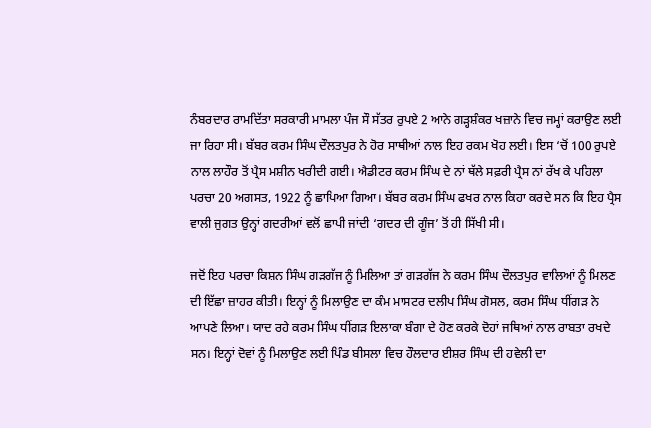ਨੰਬਰਦਾਰ ਰਾਮਦਿੱਤਾ ਸਰਕਾਰੀ ਮਾਮਲਾ ਪੰਜ ਸੌ ਸੱਤਰ ਰੁਪਏ 2 ਆਨੇ ਗੜ੍ਹਸ਼ੰਕਰ ਖਜ਼ਾਨੇ ਵਿਚ ਜਮ੍ਹਾਂ ਕਰਾਉਣ ਲਈ ਜਾ ਰਿਹਾ ਸੀ। ਬੱਬਰ ਕਰਮ ਸਿੰਘ ਦੌਲਤਪੁਰ ਨੇ ਹੋਰ ਸਾਥੀਆਂ ਨਾਲ ਇਹ ਰਕਮ ਖੋਹ ਲਈ। ਇਸ ‘ਚੋਂ 100 ਰੁਪਏ ਨਾਲ ਲਾਹੌਰ ਤੋਂ ਪ੍ਰੈਸ ਮਸ਼ੀਨ ਖਰੀਦੀ ਗਈ। ਐਡੀਟਰ ਕਰਮ ਸਿੰਘ ਦੇ ਨਾਂ ਥੱਲੇ ਸਫ਼ਰੀ ਪ੍ਰੈਸ ਨਾਂ ਰੱਖ ਕੇ ਪਹਿਲਾ ਪਰਚਾ 20 ਅਗਸਤ, 1922 ਨੂੰ ਛਾਪਿਆ ਗਿਆ। ਬੱਬਰ ਕਰਮ ਸਿੰਘ ਫਖਰ ਨਾਲ ਕਿਹਾ ਕਰਦੇ ਸਨ ਕਿ ਇਹ ਪ੍ਰੈਸ ਵਾਲੀ ਜੁਗਤ ਉਨ੍ਹਾਂ ਗਦਰੀਆਂ ਵਲੋਂ ਛਾਪੀ ਜਾਂਦੀ ‘ਗਦਰ ਦੀ ਗੂੰਜ’ ਤੋਂ ਹੀ ਸਿੱਖੀ ਸੀ।

ਜਦੋਂ ਇਹ ਪਰਚਾ ਕਿਸ਼ਨ ਸਿੰਘ ਗੜਗੱਜ ਨੂੰ ਮਿਲਿਆ ਤਾਂ ਗੜਗੱਜ ਨੇ ਕਰਮ ਸਿੰਘ ਦੌਲਤਪੁਰ ਵਾਲਿਆਂ ਨੂੰ ਮਿਲਣ ਦੀ ਇੱਛਾ ਜ਼ਾਹਰ ਕੀਤੀ। ਇਨ੍ਹਾਂ ਨੂੰ ਮਿਲਾਉਣ ਦਾ ਕੰਮ ਮਾਸਟਰ ਦਲੀਪ ਸਿੰਘ ਗੋਸਲ, ਕਰਮ ਸਿੰਘ ਧੀਂਗੜ ਨੇ ਆਪਣੇ ਲਿਆ। ਯਾਦ ਰਹੇ ਕਰਮ ਸਿੰਘ ਧੀਂਗੜ ਇਲਾਕਾ ਬੰਗਾ ਦੇ ਹੋਣ ਕਰਕੇ ਦੋਹਾਂ ਜਥਿਆਂ ਨਾਲ ਰਾਬਤਾ ਰਖਦੇ ਸਨ। ਇਨ੍ਹਾਂ ਦੋਵਾਂ ਨੂੰ ਮਿਲਾਉਣ ਲਈ ਪਿੰਡ ਬੀਸਲਾ ਵਿਚ ਹੌਲਦਾਰ ਈਸ਼ਰ ਸਿੰਘ ਦੀ ਹਵੇਲੀ ਦਾ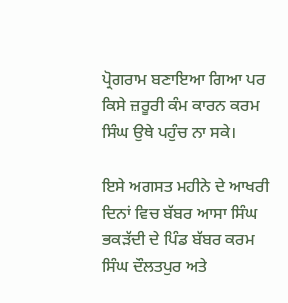ਪ੍ਰੋਗਰਾਮ ਬਣਾਇਆ ਗਿਆ ਪਰ ਕਿਸੇ ਜ਼ਰੂਰੀ ਕੰਮ ਕਾਰਨ ਕਰਮ ਸਿੰਘ ਉਥੇ ਪਹੁੰਚ ਨਾ ਸਕੇ।

ਇਸੇ ਅਗਸਤ ਮਹੀਨੇ ਦੇ ਆਖਰੀ ਦਿਨਾਂ ਵਿਚ ਬੱਬਰ ਆਸਾ ਸਿੰਘ ਭਕੜੱਦੀ ਦੇ ਪਿੰਡ ਬੱਬਰ ਕਰਮ ਸਿੰਘ ਦੌਲਤਪੁਰ ਅਤੇ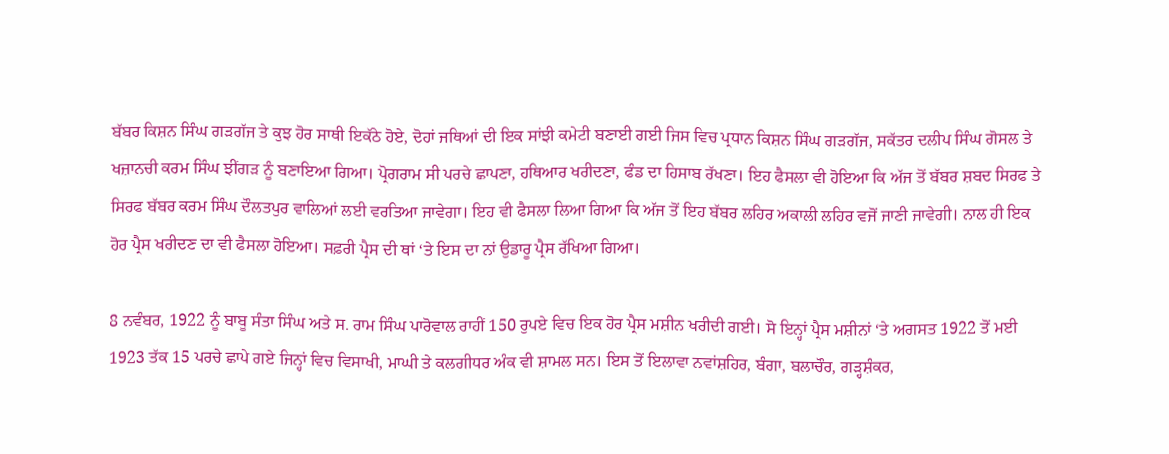ਬੱਬਰ ਕਿਸ਼ਨ ਸਿੰਘ ਗੜਗੱਜ ਤੇ ਕੁਝ ਹੋਰ ਸਾਥੀ ਇਕੱਠੇ ਹੋਏ, ਦੋਹਾਂ ਜਥਿਆਂ ਦੀ ਇਕ ਸਾਂਝੀ ਕਮੇਟੀ ਬਣਾਈ ਗਈ ਜਿਸ ਵਿਚ ਪ੍ਰਧਾਨ ਕਿਸ਼ਨ ਸਿੰਘ ਗੜਗੱਜ, ਸਕੱਤਰ ਦਲੀਪ ਸਿੰਘ ਗੋਸਲ ਤੇ ਖਜ਼ਾਨਚੀ ਕਰਮ ਸਿੰਘ ਝੀਂਗੜ ਨੂੰ ਬਣਾਇਆ ਗਿਆ। ਪ੍ਰੋਗਰਾਮ ਸੀ ਪਰਚੇ ਛਾਪਣਾ, ਹਥਿਆਰ ਖਰੀਦਣਾ, ਫੰਡ ਦਾ ਹਿਸਾਬ ਰੱਖਣਾ। ਇਹ ਫੈਸਲਾ ਵੀ ਹੋਇਆ ਕਿ ਅੱਜ ਤੋਂ ਬੱਬਰ ਸ਼ਬਦ ਸਿਰਫ ਤੇ ਸਿਰਫ ਬੱਬਰ ਕਰਮ ਸਿੰਘ ਦੌਲਤਪੁਰ ਵਾਲਿਆਂ ਲਈ ਵਰਤਿਆ ਜਾਵੇਗਾ। ਇਹ ਵੀ ਫੈਸਲਾ ਲਿਆ ਗਿਆ ਕਿ ਅੱਜ ਤੋਂ ਇਹ ਬੱਬਰ ਲਹਿਰ ਅਕਾਲੀ ਲਹਿਰ ਵਜੋਂ ਜਾਣੀ ਜਾਵੇਗੀ। ਨਾਲ ਹੀ ਇਕ ਹੋਰ ਪ੍ਰੈਸ ਖਰੀਦਣ ਦਾ ਵੀ ਫੈਸਲਾ ਹੋਇਆ। ਸਫ਼ਰੀ ਪ੍ਰੈਸ ਦੀ ਥਾਂ ‘ਤੇ ਇਸ ਦਾ ਨਾਂ ਉਡਾਰੂ ਪ੍ਰੈਸ ਰੱਖਿਆ ਗਿਆ।

8 ਨਵੰਬਰ, 1922 ਨੂੰ ਬਾਬੂ ਸੰਤਾ ਸਿੰਘ ਅਤੇ ਸ. ਰਾਮ ਸਿੰਘ ਪਾਰੋਵਾਲ ਰਾਹੀਂ 150 ਰੁਪਏ ਵਿਚ ਇਕ ਹੋਰ ਪ੍ਰੈਸ ਮਸ਼ੀਨ ਖਰੀਦੀ ਗਈ। ਸੋ ਇਨ੍ਹਾਂ ਪ੍ਰੈਸ ਮਸ਼ੀਨਾਂ ‘ਤੇ ਅਗਸਤ 1922 ਤੋਂ ਮਈ 1923 ਤੱਕ 15 ਪਰਚੇ ਛਾਪੇ ਗਏ ਜਿਨ੍ਹਾਂ ਵਿਚ ਵਿਸਾਖੀ, ਮਾਘੀ ਤੇ ਕਲਗੀਧਰ ਅੰਕ ਵੀ ਸ਼ਾਮਲ ਸਨ। ਇਸ ਤੋਂ ਇਲਾਵਾ ਨਵਾਂਸ਼ਹਿਰ, ਬੰਗਾ, ਬਲਾਚੌਰ, ਗੜ੍ਹਸ਼ੰਕਰ,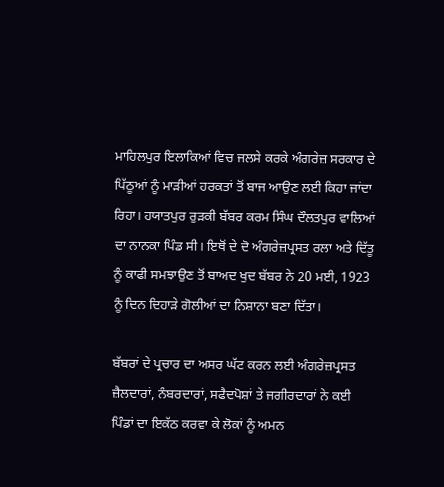ਮਾਹਿਲਪੁਰ ਇਲਾਕਿਆਂ ਵਿਚ ਜਲਸੇ ਕਰਕੇ ਅੰਗਰੇਜ਼ ਸਰਕਾਰ ਦੇ ਪਿੱਠੂਆਂ ਨੂੰ ਮਾੜੀਆਂ ਹਰਕਤਾਂ ਤੋਂ ਬਾਜ ਆਉਣ ਲਈ ਕਿਹਾ ਜਾਂਦਾ ਰਿਹਾ। ਹਯਾਤਪੁਰ ਰੁੜਕੀ ਬੱਬਰ ਕਰਮ ਸਿੰਘ ਦੌਲਤਪੁਰ ਵਾਲਿਆਂ ਦਾ ਨਾਨਕਾ ਪਿੰਡ ਸੀ। ਇਥੋਂ ਦੇ ਦੋ ਅੰਗਰੇਜ਼ਪ੍ਰਸਤ ਰਲਾ ਅਤੇ ਦਿੱਤੂ ਨੂੰ ਕਾਫੀ ਸਮਝਾਉਣ ਤੋਂ ਬਾਅਦ ਖੁਦ ਬੱਬਰ ਨੇ 20 ਮਈ, 1923 ਨੂੰ ਦਿਨ ਦਿਹਾੜੇ ਗੋਲੀਆਂ ਦਾ ਨਿਸ਼ਾਨਾ ਬਣਾ ਦਿੱਤਾ।

ਬੱਬਰਾਂ ਦੇ ਪ੍ਰਚਾਰ ਦਾ ਅਸਰ ਘੱਟ ਕਰਨ ਲਈ ਅੰਗਰੇਜ਼ਪ੍ਰਸਤ ਜ਼ੈਲਦਾਰਾਂ, ਨੰਬਰਦਾਰਾਂ, ਸਫੈਦਪੋਸ਼ਾਂ ਤੇ ਜਗੀਰਦਾਰਾਂ ਨੇ ਕਈ ਪਿੰਡਾਂ ਦਾ ਇਕੱਠ ਕਰਵਾ ਕੇ ਲੋਕਾਂ ਨੂੰ ਅਮਨ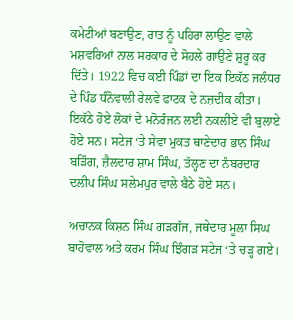ਕਮੇਟੀਆਂ ਬਣਾਉਣ, ਰਾਤ ਨੂੰ ਪਹਿਰਾ ਲਾਉਣ ਵਾਲੇ ਮਸ਼ਵਰਿਆਂ ਨਾਲ ਸਰਕਾਰ ਦੇ ਸੋਹਲੇ ਗਾਉਣੇ ਸ਼ੁਰੂ ਕਰ ਦਿੱਤੇ। 1922 ਵਿਚ ਕਈ ਪਿੰਡਾਂ ਦਾ ਇਕ ਇਕੱਠ ਜਲੰਧਰ ਦੇ ਪਿੰਡ ਧੰਨੋਵਾਲੀ ਰੇਲਵੇ ਫਾਟਕ ਦੇ ਨਜ਼ਦੀਕ ਕੀਤਾ। ਇਕੱਠੇ ਹੋਏ ਲੋਕਾਂ ਦੇ ਮਨੋਰੰਜਨ ਲਈ ਨਕਲੀਏ ਵੀ ਬੁਲਾਏ ਹੋਏ ਸਨ। ਸਟੇਜ ‘ਤੇ ਸੇਵਾ ਮੁਕਤ ਥਾਣੇਦਾਰ ਭਾਨ ਸਿੰਘ ਬੜਿੰਗ, ਜ਼ੈਲਦਾਰ ਸ਼ਾਮ ਸਿੰਘ, ਤੱਲ੍ਹਣ ਦਾ ਨੰਬਰਦਾਰ ਦਲੀਪ ਸਿੰਘ ਸਲੇਮਪੁਰ ਵਾਲੇ ਬੈਠੇ ਹੋਏ ਸਨ।

ਅਚਾਨਕ ਕਿਸ਼ਨ ਸਿੰਘ ਗੜਗੱਜ, ਜਥੇਦਾਰ ਮੂਲਾ ਸਿਘ ਬਾਹੋਵਾਲ ਅਤੇ ਕਰਮ ਸਿੰਘ ਝਿੰਗੜ ਸਟੇਜ ‘ਤੇ ਚੜ੍ਹ ਗਏ।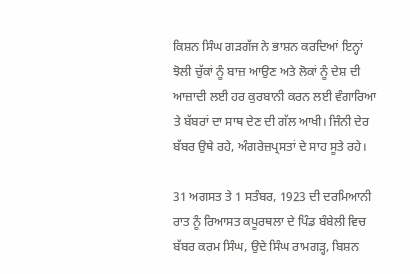ਕਿਸ਼ਨ ਸਿੰਘ ਗੜਗੱਜ ਨੇ ਭਾਸ਼ਨ ਕਰਦਿਆਂ ਇਨ੍ਹਾਂ ਝੋਲੀ ਚੁੱਕਾਂ ਨੂੰ ਬਾਜ਼ ਆਉਣ ਅਤੇ ਲੋਕਾਂ ਨੂੰ ਦੇਸ਼ ਦੀ ਆਜ਼ਾਦੀ ਲਈ ਹਰ ਕੁਰਬਾਨੀ ਕਰਨ ਲਈ ਵੰਗਾਰਿਆ ਤੇ ਬੱਬਰਾਂ ਦਾ ਸਾਥ ਦੇਣ ਦੀ ਗੱਲ ਆਖੀ। ਜਿੰਨੀ ਦੇਰ ਬੱਬਰ ਉਥੇ ਰਹੇ, ਅੰਗਰੇਜ਼ਪ੍ਰਸਤਾਂ ਦੇ ਸਾਹ ਸੂਤੇ ਰਹੇ।

31 ਅਗਸਤ ਤੇ 1 ਸਤੰਬਰ, 1923 ਦੀ ਦਰਮਿਆਨੀ ਰਾਤ ਨੂੰ ਰਿਆਸਤ ਕਪੂਰਥਲਾ ਦੇ ਪਿੰਡ ਬੰਬੇਲੀ ਵਿਚ ਬੱਬਰ ਕਰਮ ਸਿੰਘ, ਉਦੇ ਸਿੰਘ ਰਾਮਗੜ੍ਹ, ਬਿਸ਼ਨ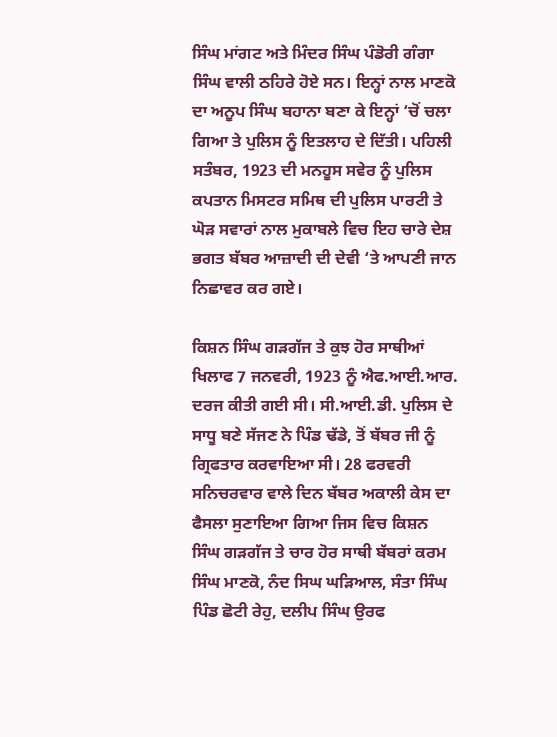ਸਿੰਘ ਮਾਂਗਟ ਅਤੇ ਮਿੰਦਰ ਸਿੰਘ ਪੰਡੋਰੀ ਗੰਗਾ ਸਿੰਘ ਵਾਲੀ ਠਹਿਰੇ ਹੋਏ ਸਨ। ਇਨ੍ਹਾਂ ਨਾਲ ਮਾਣਕੋ ਦਾ ਅਨੂਪ ਸਿੰਘ ਬਹਾਨਾ ਬਣਾ ਕੇ ਇਨ੍ਹਾਂ ‘ਚੋਂ ਚਲਾ ਗਿਆ ਤੇ ਪੁਲਿਸ ਨੂੰ ਇਤਲਾਹ ਦੇ ਦਿੱਤੀ। ਪਹਿਲੀ ਸਤੰਬਰ, 1923 ਦੀ ਮਨਹੂਸ ਸਵੇਰ ਨੂੰ ਪੁਲਿਸ ਕਪਤਾਨ ਮਿਸਟਰ ਸਮਿਥ ਦੀ ਪੁਲਿਸ ਪਾਰਟੀ ਤੇ ਘੋੜ ਸਵਾਰਾਂ ਨਾਲ ਮੁਕਾਬਲੇ ਵਿਚ ਇਹ ਚਾਰੇ ਦੇਸ਼ ਭਗਤ ਬੱਬਰ ਆਜ਼ਾਦੀ ਦੀ ਦੇਵੀ ‘ਤੇ ਆਪਣੀ ਜਾਨ ਨਿਛਾਵਰ ਕਰ ਗਏ।

ਕਿਸ਼ਨ ਸਿੰਘ ਗੜਗੱਜ ਤੇ ਕੁਝ ਹੋਰ ਸਾਥੀਆਂ ਖਿਲਾਫ 7 ਜਨਵਰੀ, 1923 ਨੂੰ ਐਫ.ਆਈ.ਆਰ. ਦਰਜ ਕੀਤੀ ਗਈ ਸੀ। ਸੀ.ਆਈ.ਡੀ. ਪੁਲਿਸ ਦੇ ਸਾਧੂ ਬਣੇ ਸੱਜਣ ਨੇ ਪਿੰਡ ਢੱਡੇ, ਤੋਂ ਬੱਬਰ ਜੀ ਨੂੰ ਗ੍ਰਿਫਤਾਰ ਕਰਵਾਇਆ ਸੀ। 28 ਫਰਵਰੀ ਸਨਿਚਰਵਾਰ ਵਾਲੇ ਦਿਨ ਬੱਬਰ ਅਕਾਲੀ ਕੇਸ ਦਾ ਫੈਸਲਾ ਸੁਣਾਇਆ ਗਿਆ ਜਿਸ ਵਿਚ ਕਿਸ਼ਨ ਸਿੰਘ ਗੜਗੱਜ ਤੇ ਚਾਰ ਹੋਰ ਸਾਥੀ ਬੱਬਰਾਂ ਕਰਮ ਸਿੰਘ ਮਾਣਕੋ, ਨੰਦ ਸਿਘ ਘੜਿਆਲ, ਸੰਤਾ ਸਿੰਘ ਪਿੰਡ ਛੋਟੀ ਰੇਹੁ, ਦਲੀਪ ਸਿੰਘ ਉਰਫ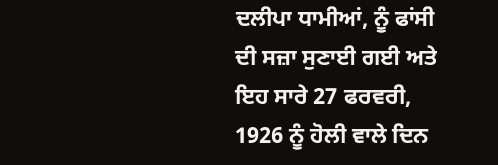ਦਲੀਪਾ ਧਾਮੀਆਂ, ਨੂੰ ਫਾਂਸੀ ਦੀ ਸਜ਼ਾ ਸੁਣਾਈ ਗਈ ਅਤੇ ਇਹ ਸਾਰੇ 27 ਫਰਵਰੀ, 1926 ਨੂੰ ਹੋਲੀ ਵਾਲੇ ਦਿਨ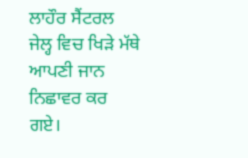ਲਾਹੌਰ ਸੈਂਟਰਲ ਜੇਲ੍ਹ ਵਿਚ ਖਿੜੇ ਮੱਥੇ ਆਪਣੀ ਜਾਨ ਨਿਛਾਵਰ ਕਰ ਗਏ।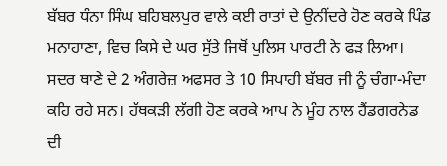ਬੱਬਰ ਧੰਨਾ ਸਿੰਘ ਬਹਿਬਲਪੁਰ ਵਾਲੇ ਕਈ ਰਾਤਾਂ ਦੇ ਉਨੀਂਦਰੇ ਹੋਣ ਕਰਕੇ ਪਿੰਡ ਮਨਾਹਾਣਾ, ਵਿਚ ਕਿਸੇ ਦੇ ਘਰ ਸੁੱਤੇ ਜਿਥੋਂ ਪੁਲਿਸ ਪਾਰਟੀ ਨੇ ਫੜ ਲਿਆ। ਸਦਰ ਥਾਣੇ ਦੇ 2 ਅੰਗਰੇਜ਼ ਅਫਸਰ ਤੇ 10 ਸਿਪਾਹੀ ਬੱਬਰ ਜੀ ਨੂੰ ਚੰਗਾ-ਮੰਦਾ ਕਹਿ ਰਹੇ ਸਨ। ਹੱਥਕੜੀ ਲੱਗੀ ਹੋਣ ਕਰਕੇ ਆਪ ਨੇ ਮੂੰਹ ਨਾਲ ਹੈਂਡਗਰਨੇਡ ਦੀ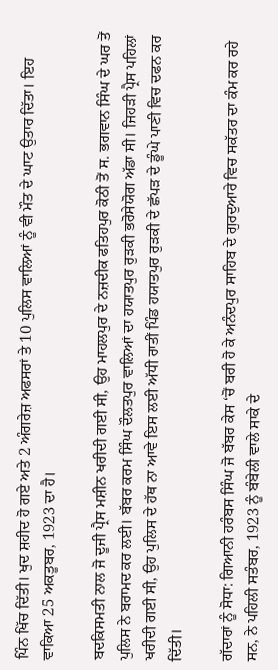ਪਿੰਨ ਖਿੱਚ ਦਿੱਤੀ। ਖੁਦ ਸ਼ਹੀਦ ਹੋ ਗਏ ਅਤੇ 2 ਅੰਗਰੇਜ਼ ਅਫਸਰਾਂ ਤੇ 10 ਪੁਲਿਸ ਵਾਲਿਆਂ ਨੂੰ ਵੀ ਮੌਤ ਦੇ ਘਾਟ ਉਤਾਰ ਦਿੱਤਾ। ਇਹ ਵਾਕਿਆ 25 ਅਕਤੂਬਰ, 1923 ਦਾ ਹੈ।

ਬਦਕਿਸਮਤੀ ਨਾਲ ਜੋ ਦੂਜੀ ਪ੍ਰੈਸ ਮਸ਼ੀਨ ਖਰੀਦੀ ਗਈ ਸੀ, ਉਹ ਮਾਹਲਪੁਰ ਦੇ ਨਜ਼ਦੀਕ ਫਤਿਹਪੁਰ ਕੋਠੀ ਤੋਂ ਸ. ਭਗਵਾਨ ਸਿੰਘ ਦੇ ਘਰ ਤੋਂ ਪੁਲਿਸ ਨੇ ਬਰਾਮਦ ਕਰ ਲਈ। ਬੱਬਰ ਕਰਮ ਸਿੰਘ ਦੌਲਤਪੁਰ ਵਾਲਿਆਂ ਦਾ ਹਯਾਤਪੁਰ ਰੁੜਕੀ ਭਰੋਸੇਯੋਗ ਅੱਡਾ ਸੀ। ਜਿਹੜੀ ਪ੍ਰੈਸ ਪਹਿਲਾਂ ਖਰੀਦੀ ਗਈ ਸੀ, ਉਹ ਪੁਲਿਸ ਦੇ ਹੱਥ ਨਾ ਆਵੇ ਇਸ ਲਈ ਅੱਧੀ ਰਾਤੀਂ ਪਿੰਡ ਹਯਾਤਪੁਰ ਰੁੜਕੀ ਦੇ ਛੱਪੜ ਦੇ ਡੂੰਘੇ ਪਾਣੀ ਵਿਚ ਦਫਨ ਕਰ ਦਿੱਤੀ।

ਗੱਦਾਰਾਂ ਨੂੰ ਸੋਧਾ: ਗਿਆਨੀ ਹਰੰਬਸ ਸਿੰਘ ਜੋ ਬੱਬਰ ਕੇਸ ‘ਚੋਂ ਬਰੀ ਹੋ ਕੇ ਅਨੰਦਪੁਰ ਸਾਹਿਬ ਦੇ ਗੁਰਦੁਆਰੇ ਵਿਚ ਸਕੱਤਰ ਦਾ ਕੰਮ ਕਰ ਰਹੇ ਸਨ, ਨੇ ਪਹਿਲੀ ਸਤੰਬਰ, 1923 ਨੂੰ ਬੰਬੇਲੀ ਵਾਲੇ ਸਾਕੇ ਦੇ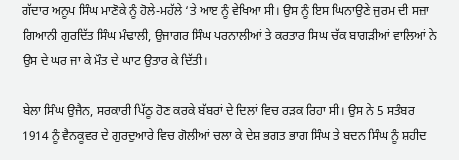ਗੱਦਾਰ ਅਨੂਪ ਸਿੰਘ ਮਾਣੋਕੇ ਨੂੰ ਹੋਲੇ-ਮਹੱਲੇ ‘ਤੇ ਆੲ ਨੂੰ ਵੇਖਿਆ ਸੀ। ਉਸ ਨੂੰ ਇਸ ਘਿਨਾਉਣੇ ਜੁਰਮ ਦੀ ਸਜ਼ਾ ਗਿਆਨੀ ਗੁਰਦਿੱਤ ਸਿੰਘ ਮੰਢਾਲੀ, ਉਜਾਗਰ ਸਿੰਘ ਪਰਨਾਲੀਆਂ ਤੇ ਕਰਤਾਰ ਸਿਘ ਚੱਕ ਬਾਗੜੀਆਂ ਵਾਲਿਆਂ ਨੇ ਉਸ ਦੇ ਘਰ ਜਾ ਕੇ ਮੌਤ ਦੇ ਘਾਟ ਉਤਾਰ ਕੇ ਦਿੱਤੀ।

ਬੇਲਾ ਸਿੰਘ ਉਜੈਨ, ਸਰਕਾਰੀ ਪਿੱਠੂ ਹੋਣ ਕਰਕੇ ਬੱਬਰਾਂ ਦੇ ਦਿਲਾਂ ਵਿਚ ਰੜਕ ਰਿਹਾ ਸੀ। ਉਸ ਨੇ 5 ਸਤੰਬਰ 1914 ਨੂੰ ਵੈਨਕੂਵਰ ਦੇ ਗੁਰਦੁਆਰੇ ਵਿਚ ਗੋਲੀਆਂ ਚਲਾ ਕੇ ਦੇਸ਼ ਭਗਤ ਭਾਗ ਸਿੰਘ ਤੇ ਬਦਨ ਸਿੰਘ ਨੂੰ ਸ਼ਹੀਦ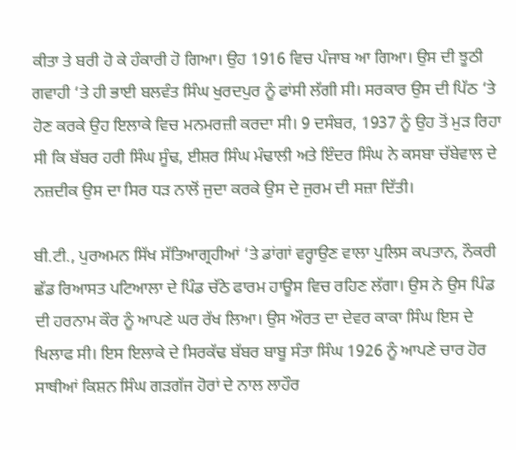ਕੀਤਾ ਤੇ ਬਰੀ ਹੋ ਕੇ ਹੰਕਾਰੀ ਹੋ ਗਿਆ। ਉਹ 1916 ਵਿਚ ਪੰਜਾਬ ਆ ਗਿਆ। ਉਸ ਦੀ ਝੂਠੀ ਗਵਾਹੀ ‘ਤੇ ਹੀ ਭਾਈ ਬਲਵੰਤ ਸਿੰਘ ਖੁਰਦਪੁਰ ਨੂੰ ਫਾਂਸੀ ਲੱਗੀ ਸੀ। ਸਰਕਾਰ ਉਸ ਦੀ ਪਿੱਠ ‘ਤੇ ਹੋਣ ਕਰਕੇ ਉਹ ਇਲਾਕੇ ਵਿਚ ਮਨਮਰਜ਼ੀ ਕਰਦਾ ਸੀ। 9 ਦਸੰਬਰ, 1937 ਨੂੰ ਉਹ ਤੋਂ ਮੁੜ ਰਿਹਾ ਸੀ ਕਿ ਬੱਬਰ ਹਰੀ ਸਿੰਘ ਸੂੰਢ, ਈਸ਼ਰ ਸਿੰਘ ਮੰਢਾਲੀ ਅਤੇ ਇੰਦਰ ਸਿੰਘ ਨੇ ਕਸਬਾ ਚੱਬੇਵਾਲ ਦੇ ਨਜ਼ਦੀਕ ਉਸ ਦਾ ਸਿਰ ਧੜ ਨਾਲੋਂ ਜੁਦਾ ਕਰਕੇ ਉਸ ਦੇ ਜੁਰਮ ਦੀ ਸਜ਼ਾ ਦਿੱਤੀ।

ਬੀ.ਟੀ., ਪੁਰਅਮਨ ਸਿੱਖ ਸੱਤਿਆਗ੍ਰਹੀਆਂ ‘ਤੇ ਡਾਂਗਾਂ ਵਰ੍ਹਾਉਣ ਵਾਲਾ ਪੁਲਿਸ ਕਪਤਾਨ, ਨੌਕਰੀ ਛੱਡ ਰਿਆਸਤ ਪਟਿਆਲਾ ਦੇ ਪਿੰਡ ਚੱਠੇ ਫਾਰਮ ਹਾਊਸ ਵਿਚ ਰਹਿਣ ਲੱਗਾ। ਉਸ ਨੇ ਉਸ ਪਿੰਡ ਦੀ ਹਰਨਾਮ ਕੌਰ ਨੂੰ ਆਪਣੇ ਘਰ ਰੱਖ ਲਿਆ। ਉਸ ਔਰਤ ਦਾ ਦੇਵਰ ਕਾਕਾ ਸਿੰਘ ਇਸ ਦੇ ਖਿਲਾਫ ਸੀ। ਇਸ ਇਲਾਕੇ ਦੇ ਸਿਰਕੱਢ ਬੱਬਰ ਬਾਬੂ ਸੰਤਾ ਸਿੰਘ 1926 ਨੂੰ ਆਪਣੇ ਚਾਰ ਹੋਰ ਸਾਥੀਆਂ ਕਿਸ਼ਨ ਸਿੰਘ ਗੜਗੱਜ ਹੋਰਾਂ ਦੇ ਨਾਲ ਲਾਹੌਰ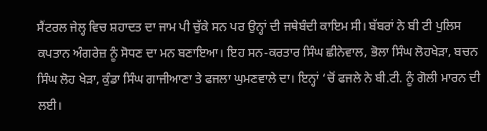ਸੈਂਟਰਲ ਜੇਲ੍ਹ ਵਿਚ ਸ਼ਹਾਦਤ ਦਾ ਜਾਮ ਪੀ ਚੁੱਕੇ ਸਨ ਪਰ ਉਨ੍ਹਾਂ ਦੀ ਜਥੇਬੰਦੀ ਕਾਇਮ ਸੀ। ਬੱਬਰਾਂ ਨੇ ਬੀ ਟੀ ਪੁਲਿਸ ਕਪਤਾਨ ਅੰਗਰੇਜ਼ ਨੂੰ ਸੋਧਣ ਦਾ ਮਨ ਬਣਾਇਆ। ਇਹ ਸਨ-ਕਰਤਾਰ ਸਿੰਘ ਛੀਨੇਵਾਲ, ਭੋਲਾ ਸਿੰਘ ਲੋਹਖੇੜਾ, ਬਚਨ ਸਿੰਘ ਲੋਹ ਖੇੜਾ, ਕੁੰਡਾ ਸਿੰਘ ਗਾਜੀਆਣਾ ਤੇ ਫਜਲਾ ਘੁਮਣਵਾਲੇ ਦਾ। ਇਨ੍ਹਾਂ ‘ਚੋਂ ਫਜਲੇ ਨੇ ਬੀ.ਟੀ. ਨੂੰ ਗੋਲੀ ਮਾਰਨ ਦੀ ਲਈ।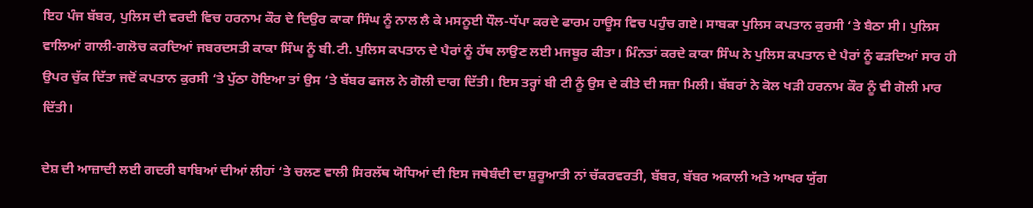ਇਹ ਪੰਜ ਬੱਬਰ, ਪੁਲਿਸ ਦੀ ਵਰਦੀ ਵਿਚ ਹਰਨਾਮ ਕੌਰ ਦੇ ਦਿਉਰ ਕਾਕਾ ਸਿੰਘ ਨੂੰ ਨਾਲ ਲੈ ਕੇ ਮਸਨੂਈ ਧੌਲ-ਧੱਪਾ ਕਰਦੇ ਫਾਰਮ ਹਾਊਸ ਵਿਚ ਪਹੁੰਚ ਗਏ। ਸਾਬਕਾ ਪੁਲਿਸ ਕਪਤਾਨ ਕੁਰਸੀ ‘ਤੇ ਬੈਠਾ ਸੀ। ਪੁਲਿਸ ਵਾਲਿਆਂ ਗਾਲੀ-ਗਲੋਚ ਕਰਦਿਆਂ ਜਬਰਦਸਤੀ ਕਾਕਾ ਸਿੰਘ ਨੂੰ ਬੀ.ਟੀ. ਪੁਲਿਸ ਕਪਤਾਨ ਦੇ ਪੈਰਾਂ ਨੂੰ ਹੱਥ ਲਾਉਣ ਲਈ ਮਜਬੂਰ ਕੀਤਾ। ਮਿੰਨਤਾਂ ਕਰਦੇ ਕਾਕਾ ਸਿੰਘ ਨੇ ਪੁਲਿਸ ਕਪਤਾਨ ਦੇ ਪੈਰਾਂ ਨੂੰ ਫੜਦਿਆਂ ਸਾਰ ਹੀ ਉਪਰ ਚੁੱਕ ਦਿੱਤਾ ਜਦੋਂ ਕਪਤਾਨ ਕੁਰਸੀ ‘ਤੇ ਪੁੱਠਾ ਹੋਇਆ ਤਾਂ ਉਸ ‘ਤੇ ਬੱਬਰ ਫਜਲ ਨੇ ਗੋਲੀ ਦਾਗ ਦਿੱਤੀ। ਇਸ ਤਰ੍ਹਾਂ ਬੀ ਟੀ ਨੂੰ ਉਸ ਦੇ ਕੀਤੇ ਦੀ ਸਜ਼ਾ ਮਿਲੀ। ਬੱਬਰਾਂ ਨੇ ਕੋਲ ਖੜੀ ਹਰਨਾਮ ਕੌਰ ਨੂੰ ਵੀ ਗੋਲੀ ਮਾਰ ਦਿੱਤੀ।

ਦੇਸ਼ ਦੀ ਆਜ਼ਾਦੀ ਲਈ ਗਦਰੀ ਬਾਬਿਆਂ ਦੀਆਂ ਲੀਹਾਂ ‘ਤੇ ਚਲਣ ਵਾਲੀ ਸਿਰਲੱਥ ਯੋਧਿਆਂ ਦੀ ਇਸ ਜਥੇਬੰਦੀ ਦਾ ਸ਼ੁਰੂਆਤੀ ਨਾਂ ਚੱਕਰਵਰਤੀ, ਬੱਬਰ, ਬੱਬਰ ਅਕਾਲੀ ਅਤੇ ਆਖਰ ਯੁੱਗ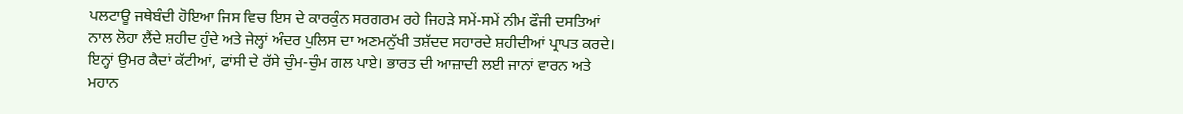ਪਲਟਾਊ ਜਥੇਬੰਦੀ ਹੋਇਆ ਜਿਸ ਵਿਚ ਇਸ ਦੇ ਕਾਰਕੁੰਨ ਸਰਗਰਮ ਰਹੇ ਜਿਹੜੇ ਸਮੇਂ-ਸਮੇਂ ਨੀਮ ਫੌਜੀ ਦਸਤਿਆਂ ਨਾਲ ਲੋਹਾ ਲੈਂਦੇ ਸ਼ਹੀਦ ਹੁੰਦੇ ਅਤੇ ਜੇਲ੍ਹਾਂ ਅੰਦਰ ਪੁਲਿਸ ਦਾ ਅਣਮਨੁੱਖੀ ਤਸ਼ੱਦਦ ਸਹਾਰਦੇ ਸ਼ਹੀਦੀਆਂ ਪ੍ਰਾਪਤ ਕਰਦੇ। ਇਨ੍ਹਾਂ ਉਮਰ ਕੈਦਾਂ ਕੱਟੀਆਂ, ਫਾਂਸੀ ਦੇ ਰੱਸੇ ਚੁੰਮ-ਚੁੰਮ ਗਲ ਪਾਏ। ਭਾਰਤ ਦੀ ਆਜ਼ਾਦੀ ਲਈ ਜਾਨਾਂ ਵਾਰਨ ਅਤੇ ਮਹਾਨ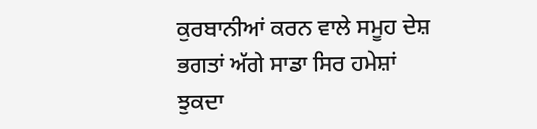ਕੁਰਬਾਨੀਆਂ ਕਰਨ ਵਾਲੇ ਸਮੂਹ ਦੇਸ਼ ਭਗਤਾਂ ਅੱਗੇ ਸਾਡਾ ਸਿਰ ਹਮੇਸ਼ਾਂ ਝੁਕਦਾ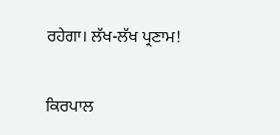ਰਹੇਗਾ। ਲੱਖ-ਲੱਖ ਪ੍ਰਣਾਮ!


ਕਿਰਪਾਲ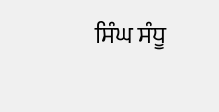ਸਿੰਘ ਸੰਧੂ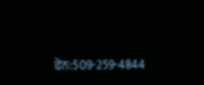ਫੋਨ:509-259-4844